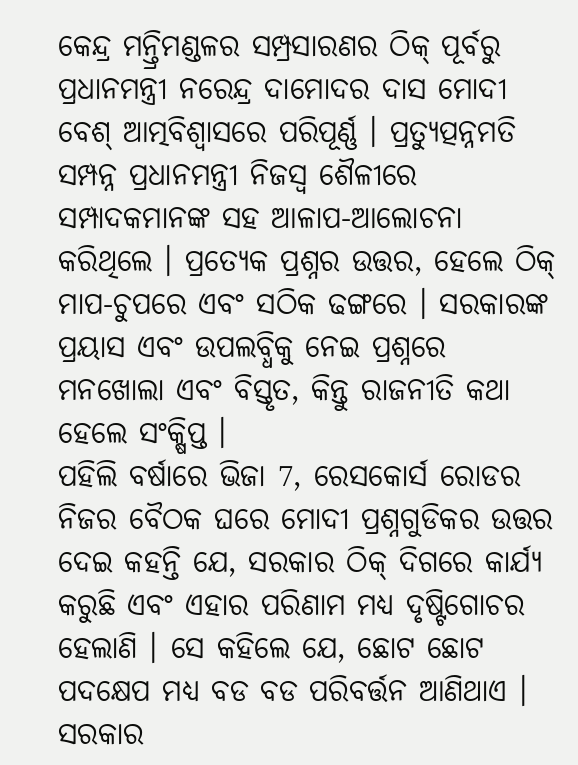କେନ୍ଦ୍ର ମନ୍ତ୍ରିମଣ୍ଡଳର ସମ୍ପ୍ରସାରଣର ଠିକ୍ ପୂର୍ବରୁ ପ୍ରଧାନମନ୍ତ୍ରୀ ନରେନ୍ଦ୍ର ଦାମୋଦର ଦାସ ମୋଦୀ ବେଶ୍ ଆତ୍ମବିଶ୍ୱାସରେ ପରିପୂର୍ଣ୍ଣ । ପ୍ରତ୍ୟୁତ୍ପନ୍ନମତି ସମ୍ପନ୍ନ ପ୍ରଧାନମନ୍ତ୍ରୀ ନିଜସ୍ୱ ଶୈଳୀରେ ସମ୍ପାଦକମାନଙ୍କ ସହ ଆଳାପ-ଆଲୋଚନା କରିଥିଲେ । ପ୍ରତ୍ୟେକ ପ୍ରଶ୍ନର ଉତ୍ତର, ହେଲେ ଠିକ୍ ମାପ-ଚୁପରେ ଏବଂ ସଠିକ ଢଙ୍ଗରେ । ସରକାରଙ୍କ ପ୍ରୟାସ ଏବଂ ଉପଲବ୍ଧିକୁ ନେଇ ପ୍ରଶ୍ନରେ ମନଖୋଲା ଏବଂ ବିସ୍ତୃତ, କିନ୍ତୁ ରାଜନୀତି କଥା ହେଲେ ସଂକ୍ଷିପ୍ତ ।
ପହିଲି ବର୍ଷାରେ ଭିଜା 7, ରେସକୋର୍ସ ରୋଡର ନିଜର ବୈଠକ ଘରେ ମୋଦୀ ପ୍ରଶ୍ନଗୁଡିକର ଉତ୍ତର ଦେଇ କହନ୍ତି ଯେ, ସରକାର ଠିକ୍ ଦିଗରେ କାର୍ଯ୍ୟ କରୁଛି ଏବଂ ଏହାର ପରିଣାମ ମଧ୍ୟ ଦୃଷ୍ଟିଗୋଚର ହେଲାଣି । ସେ କହିଲେ ଯେ, ଛୋଟ ଛୋଟ ପଦକ୍ଷେପ ମଧ୍ୟ ବଡ ବଡ ପରିବର୍ତ୍ତନ ଆଣିଥାଏ । ସରକାର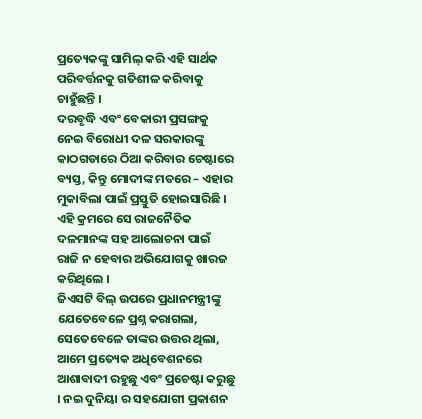ପ୍ରତ୍ୟେକଙ୍କୁ ସାମିଲ୍ କରି ଏହି ସାର୍ଥକ ପରିବର୍ତ୍ତନକୁ ଗତିଶୀଳ କରିବାକୁ ଚାହୁଁଛନ୍ତି ।
ଦରବୃଦ୍ଧି ଏବଂ ବେକାରୀ ପ୍ରସଙ୍ଗକୁ ନେଇ ବିରୋଧୀ ଦଳ ସରକାରଙ୍କୁ କାଠଗଡାରେ ଠିଆ କରିବାର ଚେଷ୍ଟାରେ ବ୍ୟସ୍ତ, କିନ୍ତୁ ମୋଦୀଙ୍କ ମତରେ – ଏହାର ମୁକାବିଲା ପାଇଁ ପ୍ରସ୍ତୁତି ହୋଇସାରିଛି । ଏହି କ୍ରମରେ ସେ ରାଜନୈତିକ ଦଳମାନଙ୍କ ସହ ଆଲୋଚନା ପାଇଁ ରାଜି ନ ହେବାର ଅଭିଯୋଗକୁ ଖାରଜ କରିଥିଲେ ।
ଜିଏସଟି ବିଲ୍ ଉପରେ ପ୍ରଧାନମନ୍ତ୍ରୀଙ୍କୁ ଯେତେବେଳେ ପ୍ରଶ୍ନ କରାଗଲା, ସେତେବେଳେ ତାଙ୍କର ଉତ୍ତର ଥିଲା, ଆମେ ପ୍ରତ୍ୟେକ ଅଧିବେଶନରେ ଆଶାବାଦୀ ରହୁଛୁ ଏବଂ ପ୍ରଚେଷ୍ଟା କରୁଛୁ । ନଇ ଦୁନିୟା ର ସହଯୋଗୀ ପ୍ରକାଶନ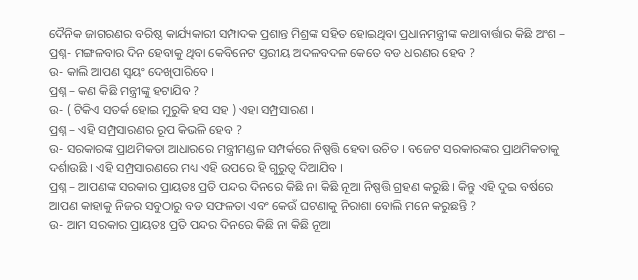ଦୈନିକ ଜାଗରଣର ବରିଷ୍ଠ କାର୍ଯ୍ୟକାରୀ ସମ୍ପାଦକ ପ୍ରଶାନ୍ତ ମିଶ୍ରଙ୍କ ସହିତ ହୋଇଥିବା ପ୍ରଧାନମନ୍ତ୍ରୀଙ୍କ କଥାବାର୍ତ୍ତାର କିଛି ଅଂଶ –
ପ୍ରଶ୍ନ- ମଙ୍ଗଳବାର ଦିନ ହେବାକୁ ଥିବା କେବିନେଟ ସ୍ତରୀୟ ଅଦଳବଦଳ କେତେ ବଡ ଧରଣର ହେବ ?
ଉ- କାଲି ଆପଣ ସ୍ୱୟଂ ଦେଖିପାରିବେ ।
ପ୍ରଶ୍ନ – କଣ କିଛି ମନ୍ତ୍ରୀଙ୍କୁ ହଟାଯିବ ?
ଉ- ( ଟିକିଏ ସତର୍କ ହୋଇ ମୁରୁକି ହସ ସହ ) ଏହା ସମ୍ପ୍ରସାରଣ ।
ପ୍ରଶ୍ନ – ଏହି ସମ୍ପ୍ରସାରଣର ରୂପ କିଭଳି ହେବ ?
ଉ- ସରକାରଙ୍କ ପ୍ରାଥମିକତା ଆଧାରରେ ମନ୍ତ୍ରୀମଣ୍ଡଳ ସମ୍ପର୍କରେ ନିଷ୍ପତ୍ତି ହେବା ଉଚିତ । ବଜେଟ ସରକାରଙ୍କର ପ୍ରାଥମିକତାକୁ ଦର୍ଶାଉଛି । ଏହି ସମ୍ପ୍ରସାରଣରେ ମଧ୍ୟ ଏହି ଉପରେ ହି ଗୁରୁତ୍ୱ ଦିଆଯିବ ।
ପ୍ରଶ୍ନ – ଆପଣଙ୍କ ସରକାର ପ୍ରାୟତଃ ପ୍ରତି ପନ୍ଦର ଦିନରେ କିଛି ନା କିଛି ନୂଆ ନିଷ୍ପତ୍ତି ଗ୍ରହଣ କରୁଛି । କିନ୍ତୁ ଏହି ଦୁଇ ବର୍ଷରେ ଆପଣ କାହାକୁ ନିଜର ସବୁଠାରୁ ବଡ ସଫଳତା ଏବଂ କେଉଁ ଘଟଣାକୁ ନିରାଶା ବୋଲି ମନେ କରୁଛନ୍ତି ?
ଉ- ଆମ ସରକାର ପ୍ରାୟତଃ ପ୍ରତି ପନ୍ଦର ଦିନରେ କିଛି ନା କିଛି ନୂଆ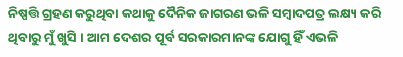ନିଷ୍ପତ୍ତି ଗ୍ରହଣ କରୁଥିବା କଥାକୁ ଦୈନିକ ଜାଗରଣ ଭଳି ସମ୍ବାଦପତ୍ର ଲକ୍ଷ୍ୟ କରି ଥିବାରୁ ମୁଁ ଖୁସି । ଆମ ଦେଶର ପୂର୍ବ ସରକାରମାନଙ୍କ ଯୋଗୁ ହିଁ ଏଭଳି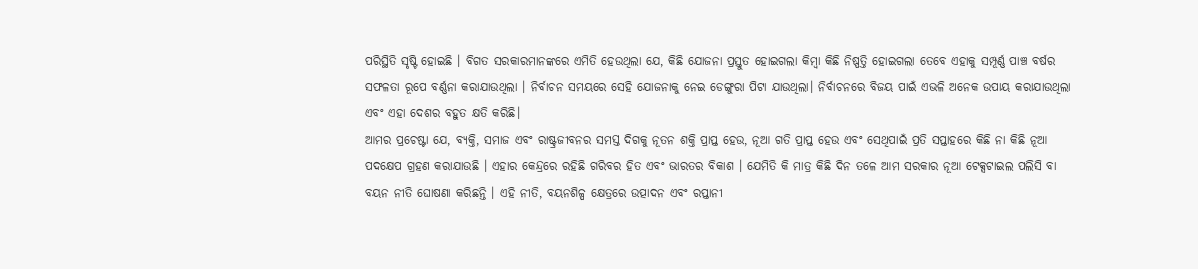ପରିସ୍ଥିତି ସୃଷ୍ଟି ହୋଇଛି । ବିଗତ ସରକାରମାନଙ୍କରେ ଏମିତି ହେଉଥିଲା ଯେ, କିଛି ଯୋଜନା ପ୍ରସ୍ତୁତ ହୋଇଗଲା କିମ୍ବା କିଛି ନିଷ୍ପତ୍ତି ହୋଇଗଲା ତେବେ ଏହାକୁ ସମ୍ପୂର୍ଣ୍ଣ ପାଞ୍ଚ ବର୍ଷର ସଫଳତା ରୂପେ ବର୍ଣ୍ଣନା କରାଯାଉଥିଲା । ନିର୍ବାଚନ ସମୟରେ ସେହି ଯୋଜନାକୁ ନେଇ ଡେଙ୍ଗୁରା ପିଟା ଯାଉଥିଲା। ନିର୍ବାଚନରେ ବିଜୟ ପାଇଁ ଏଭଳି ଅନେକ ଉପାୟ କରାଯାଉଥିଲା ଏବଂ ଏହା ଦେଶର ବହୁତ କ୍ଷତି କରିଛି।
ଆମର ପ୍ରଚେଷ୍ଟା ଯେ, ବ୍ୟକ୍ତି, ସମାଜ ଏବଂ ରାଷ୍ଟ୍ରଜୀବନର ସମସ୍ତ ଦିଗକୁ ନୂତନ ଶକ୍ତି ପ୍ରାପ୍ତ ହେଉ, ନୂଆ ଗତି ପ୍ରାପ୍ତ ହେଉ ଏବଂ ସେଥିପାଇଁ ପ୍ରତି ସପ୍ତାହରେ କିଛି ନା କିଛି ନୂଆ ପଦକ୍ଷେପ ଗ୍ରହଣ କରାଯାଉଛି । ଏହାର କେନ୍ଦ୍ରରେ ରହିଛି ଗରିବର ହିତ ଏବଂ ଭାରତର ବିକାଶ । ଯେମିତି କି ମାତ୍ର କିଛି ଦିନ ତଳେ ଆମ ସରକାର ନୂଆ ଟେକ୍ସଟାଇଲ ପଲିସି ବା ବୟନ ନୀତି ଘୋଷଣା କରିଛନ୍ତି । ଏହି ନୀତି, ବୟନଶିଳ୍ପ କ୍ଷେତ୍ରରେ ଉତ୍ପାଦନ ଏବଂ ରପ୍ତାନୀ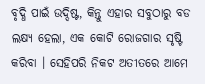ବୃଦ୍ଧି ପାଇଁ ଉଦ୍ଦିଷ୍ଟ, କିନ୍ତୁ ଏହାର ସବୁଠାରୁ ବଡ ଲକ୍ଷ୍ୟ ହେଲା, ଏକ କୋଟି ରୋଜଗାର ସୃଷ୍ଟି କରିବା । ସେହିପରି ନିକଟ ଅତୀତରେ ଆମେ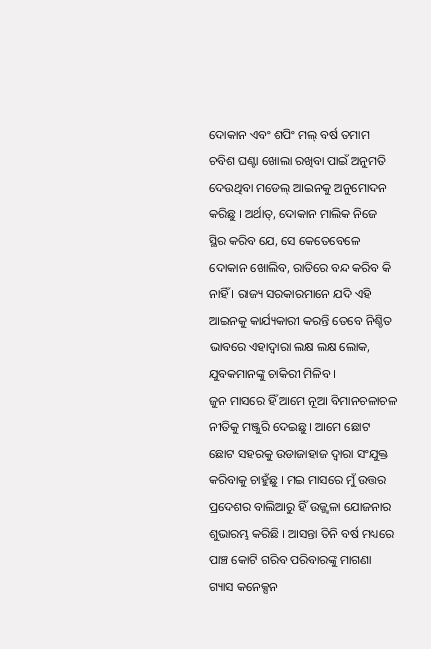ଦୋକାନ ଏବଂ ଶପିଂ ମଲ୍ ବର୍ଷ ତମାମ ଚବିଶ ଘଣ୍ଟା ଖୋଲା ରଖିବା ପାଇଁ ଅନୁମତି ଦେଉଥିବା ମଡେଲ୍ ଆଇନକୁ ଅନୁମୋଦନ କରିଛୁ । ଅର୍ଥାତ୍, ଦୋକାନ ମାଲିକ ନିଜେ ସ୍ଥିର କରିବ ଯେ, ସେ କେତେବେଳେ ଦୋକାନ ଖୋଲିବ, ରାତିରେ ବନ୍ଦ କରିବ କି ନାହିଁ । ରାଜ୍ୟ ସରକାରମାନେ ଯଦି ଏହି ଆଇନକୁ କାର୍ଯ୍ୟକାରୀ କରନ୍ତି ତେବେ ନିଶ୍ଚିତ ଭାବରେ ଏହାଦ୍ୱାରା ଲକ୍ଷ ଲକ୍ଷ ଲୋକ, ଯୁବକମାନଙ୍କୁ ଚାକିରୀ ମିଳିବ ।
ଜୁନ ମାସରେ ହିଁ ଆମେ ନୂଆ ବିମାନଚଳାଚଳ ନୀତିକୁ ମଞ୍ଜୁରି ଦେଇଛୁ । ଆମେ ଛୋଟ ଛୋଟ ସହରକୁ ଉଡାଜାହାଜ ଦ୍ୱାରା ସଂଯୁକ୍ତ କରିବାକୁ ଚାହୁଁଛୁ । ମଇ ମାସରେ ମୁଁ ଉତ୍ତର ପ୍ରଦେଶର ବାଲିଆରୁ ହିଁ ଉଜ୍ଜ୍ୱଳା ଯୋଜନାର ଶୁଭାରମ୍ଭ କରିଛି । ଆସନ୍ତା ତିନି ବର୍ଷ ମଧ୍ୟରେ ପାଞ୍ଚ କୋଟି ଗରିବ ପରିବାରଙ୍କୁ ମାଗଣା ଗ୍ୟାସ କନେକ୍ସନ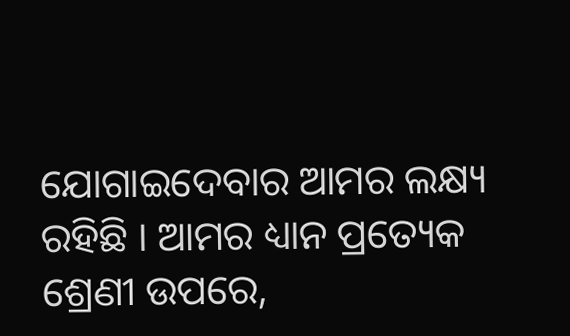ଯୋଗାଇଦେବାର ଆମର ଲକ୍ଷ୍ୟ ରହିଛି । ଆମର ଧ୍ୟାନ ପ୍ରତ୍ୟେକ ଶ୍ରେଣୀ ଉପରେ,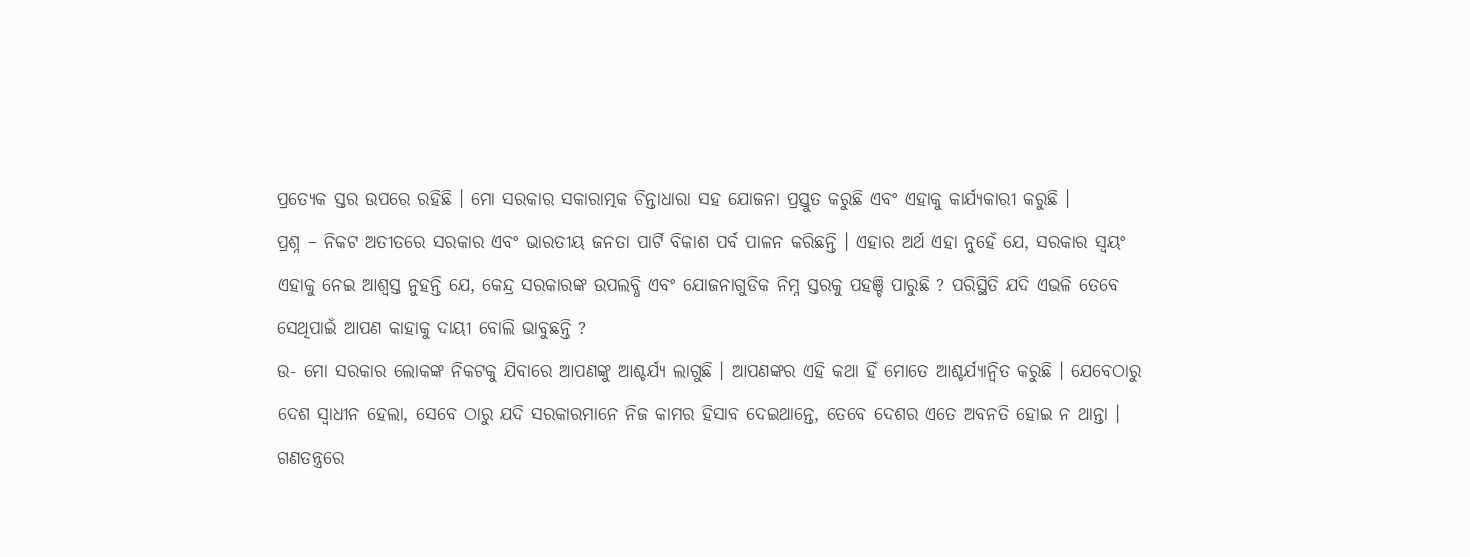ପ୍ରତ୍ୟେକ ସ୍ତର ଉପରେ ରହିଛି । ମୋ ସରକାର ସକାରାତ୍ମକ ଚିନ୍ତାଧାରା ସହ ଯୋଜନା ପ୍ରସ୍ତୁତ କରୁଛି ଏବଂ ଏହାକୁ କାର୍ଯ୍ୟକାରୀ କରୁଛି ।
ପ୍ରଶ୍ନ – ନିକଟ ଅତୀତରେ ସରକାର ଏବଂ ଭାରତୀୟ ଜନତା ପାର୍ଟି ବିକାଶ ପର୍ବ ପାଳନ କରିଛନ୍ତି । ଏହାର ଅର୍ଥ ଏହା ନୁହେଁ ଯେ, ସରକାର ସ୍ୱୟଂ ଏହାକୁ ନେଇ ଆଶ୍ୱସ୍ତ ନୁହନ୍ତି ଯେ, କେନ୍ଦ୍ର ସରକାରଙ୍କ ଉପଲବ୍ଧି ଏବଂ ଯୋଜନାଗୁଡିକ ନିମ୍ନ ସ୍ତରକୁ ପହଞ୍ଚି ପାରୁଛି ? ପରିସ୍ଥିତି ଯଦି ଏଭଳି ତେବେ ସେଥିପାଇଁ ଆପଣ କାହାକୁ ଦାୟୀ ବୋଲି ଭାବୁଛନ୍ତି ?
ଉ- ମୋ ସରକାର ଲୋକଙ୍କ ନିକଟକୁ ଯିବାରେ ଆପଣଙ୍କୁ ଆଶ୍ଚର୍ଯ୍ୟ ଲାଗୁଛି । ଆପଣଙ୍କର ଏହି କଥା ହିଁ ମୋତେ ଆଶ୍ଚର୍ଯ୍ୟାନ୍ୱିତ କରୁଛି । ଯେବେଠାରୁ ଦେଶ ସ୍ୱାଧୀନ ହେଲା, ସେବେ ଠାରୁ ଯଦି ସରକାରମାନେ ନିଜ କାମର ହିସାବ ଦେଇଥାନ୍ତେ, ତେବେ ଦେଶର ଏତେ ଅବନତି ହୋଇ ନ ଥାନ୍ତା । ଗଣତନ୍ତ୍ରରେ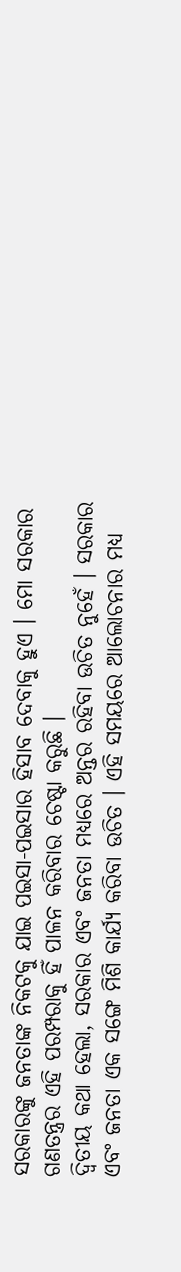ସରକାରଙ୍କୁ ଜନତାଙ୍କ ନିକଟକୁ ଯାଇ ପଇସା-ପଇସାର ହିସାବ ଦେବାକୁ ହୁଏ । ମୋ ସରକାର ଗଣତନ୍ତ୍ରର ଏହି ପରମ୍ପରାକୁ ହିଁ ପାଳନ କରିବାର ଚେଷ୍ଟା କରୁଛି ।
ଦ୍ୱିତୀୟ କଥା ହେଲା, ସରକାର ଏବଂ ଜନତା ମଧ୍ୟରେ ଅନ୍ତର ରହିବା ଉଚିତ ନୁହେଁ । ସରକାର ଏବଂ ଜନତା ଏକ ସଙ୍ଗେ ମିଶି କାର୍ଯ୍ୟ କରିବା ଉଚିତ । ଏହି ସମୟରେ ଆଲୋଚନାର ମଧ୍ୟ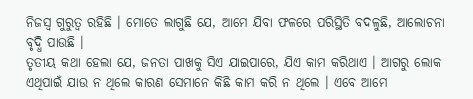ନିଜସ୍ୱ ଗୁରୁତ୍ୱ ରହିଛି । ମୋତେ ଲାଗୁଛି ଯେ, ଆମେ ଯିବା ଫଳରେ ପରିସ୍ଥିତି ବଦଳୁଛି, ଆଲୋଚନା ବୃଦ୍ଧି ପାଉଛି ।
ତୃତୀୟ କଥା ହେଲା ଯେ, ଜନତା ପାଖକୁ ସିଏ ଯାଇପାରେ, ଯିଏ କାମ କରିଥାଏ । ଆଗରୁ ଲୋକ ଏଥିପାଇଁ ଯାଉ ନ ଥିଲେ କାରଣ ସେମାନେ କିଛି କାମ କରି ନ ଥିଲେ । ଏବେ ଆମେ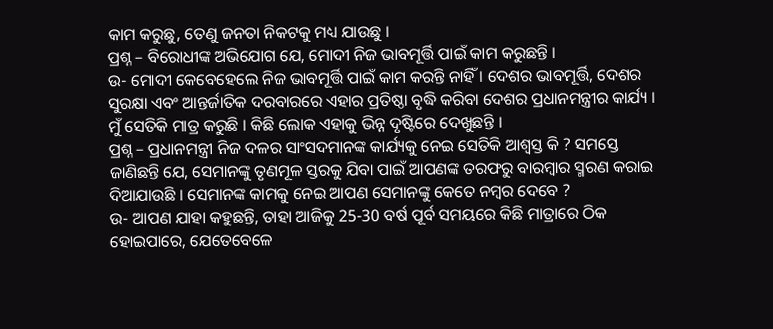କାମ କରୁଛୁ, ତେଣୁ ଜନତା ନିକଟକୁ ମଧ୍ୟ ଯାଉଛୁ ।
ପ୍ରଶ୍ନ – ବିରୋଧୀଙ୍କ ଅଭିଯୋଗ ଯେ, ମୋଦୀ ନିଜ ଭାବମୂର୍ତ୍ତି ପାଇଁ କାମ କରୁଛନ୍ତି ।
ଉ- ମୋଦୀ କେବେହେଲେ ନିଜ ଭାବମୂର୍ତ୍ତି ପାଇଁ କାମ କରନ୍ତି ନାହିଁ । ଦେଶର ଭାବମୂର୍ତ୍ତି, ଦେଶର ସୁରକ୍ଷା ଏବଂ ଆନ୍ତର୍ଜାତିକ ଦରବାରରେ ଏହାର ପ୍ରତିଷ୍ଠା ବୃଦ୍ଧି କରିବା ଦେଶର ପ୍ରଧାନମନ୍ତ୍ରୀର କାର୍ଯ୍ୟ । ମୁଁ ସେତିକି ମାତ୍ର କରୁଛି । କିଛି ଲୋକ ଏହାକୁ ଭିନ୍ନ ଦୃଷ୍ଟିରେ ଦେଖୁଛନ୍ତି ।
ପ୍ରଶ୍ନ – ପ୍ରଧାନମନ୍ତ୍ରୀ ନିଜ ଦଳର ସାଂସଦମାନଙ୍କ କାର୍ଯ୍ୟକୁ ନେଇ ସେତିକି ଆଶ୍ୱସ୍ତ କି ? ସମସ୍ତେ ଜାଣିଛନ୍ତି ଯେ, ସେମାନଙ୍କୁ ତୃଣମୂଳ ସ୍ତରକୁ ଯିବା ପାଇଁ ଆପଣଙ୍କ ତରଫରୁ ବାରମ୍ବାର ସ୍ମରଣ କରାଇ ଦିଆଯାଉଛି । ସେମାନଙ୍କ କାମକୁ ନେଇ ଆପଣ ସେମାନଙ୍କୁ କେତେ ନମ୍ବର ଦେବେ ?
ଉ- ଆପଣ ଯାହା କହୁଛନ୍ତି, ତାହା ଆଜିକୁ 25-30 ବର୍ଷ ପୂର୍ବ ସମୟରେ କିଛି ମାତ୍ରାରେ ଠିକ ହୋଇପାରେ, ଯେତେବେଳେ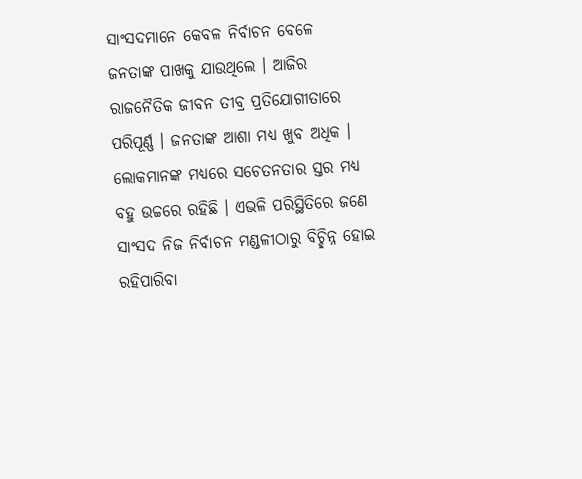ସାଂସଦମାନେ କେବଳ ନିର୍ବାଚନ ବେଳେ ଜନତାଙ୍କ ପାଖକୁ ଯାଉଥିଲେ । ଆଜିର ରାଜନୈତିକ ଜୀବନ ତୀବ୍ର ପ୍ରତିଯୋଗୀତାରେ ପରିପୂର୍ଣ୍ଣ । ଜନତାଙ୍କ ଆଶା ମଧ୍ୟ ଖୁବ ଅଧିକ । ଲୋକମାନଙ୍କ ମଧ୍ୟରେ ସଚେତନତାର ସ୍ତର ମଧ୍ୟ ବହୁ ଉଚ୍ଚରେ ରହିଛି । ଏଭଳି ପରିସ୍ଥିତିରେ ଜଣେ ସାଂସଦ ନିଜ ନିର୍ବାଚନ ମଣ୍ଡଳୀଠାରୁ ବିଚ୍ଛିନ୍ନ ହୋଇ ରହିପାରିବା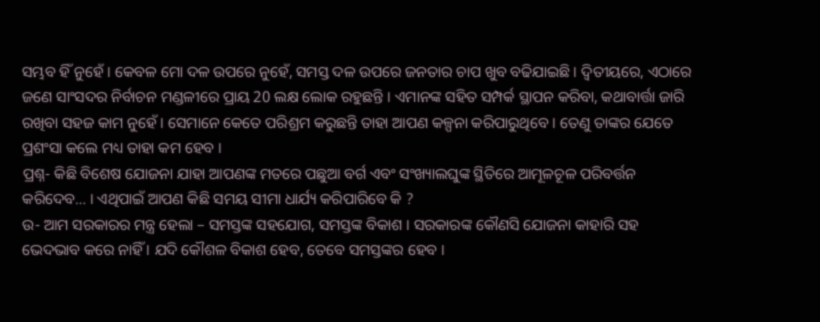ସମ୍ଭବ ହିଁ ନୁହେଁ । କେବଳ ମୋ ଦଳ ଉପରେ ନୁହେଁ, ସମସ୍ତ ଦଳ ଉପରେ ଜନତାର ଚାପ ଖୁବ ବଢିଯାଇଛି । ଦ୍ୱିତୀୟରେ, ଏଠାରେ ଜଣେ ସାଂସଦର ନିର୍ବାଚନ ମଣ୍ଡଳୀରେ ପ୍ରାୟ 20 ଲକ୍ଷ ଲୋକ ରହୁଛନ୍ତି । ଏମାନଙ୍କ ସହିତ ସମ୍ପର୍କ ସ୍ଥାପନ କରିବା, କଥାବାର୍ତ୍ତା ଜାରି ରଖିବା ସହଜ କାମ ନୁହେଁ । ସେମାନେ କେତେ ପରିଶ୍ରମ କରୁଛନ୍ତି ତାହା ଆପଣ କଳ୍ପନା କରିପାରୁଥିବେ । ତେଣୁ ତାଙ୍କର ଯେତେ ପ୍ରଶଂସା କଲେ ମଧ୍ୟ ତାହା କମ ହେବ ।
ପ୍ରଶ୍ନ- କିଛି ବିଶେଷ ଯୋଜନା ଯାହା ଆପଣଙ୍କ ମତରେ ପଛୁଆ ବର୍ଗ ଏବଂ ସଂଖ୍ୟାଲଘୁଙ୍କ ସ୍ଥିତିରେ ଆମୂଳଚୂଳ ପରିବର୍ତ୍ତନ କରିଦେବ… । ଏଥିପାଇଁ ଆପଣ କିଛି ସମୟ ସୀମା ଧାର୍ଯ୍ୟ କରିପାରିବେ କି ?
ଉ- ଆମ ସରକାରର ମନ୍ତ୍ର ହେଲା – ସମସ୍ତଙ୍କ ସହଯୋଗ, ସମସ୍ତଙ୍କ ବିକାଶ । ସରକାରଙ୍କ କୌଣସି ଯୋଜନା କାହାରି ସହ ଭେଦଭାବ କରେ ନାହିଁ । ଯଦି କୌଶଳ ବିକାଶ ହେବ, ତେବେ ସମସ୍ତଙ୍କର ହେବ ।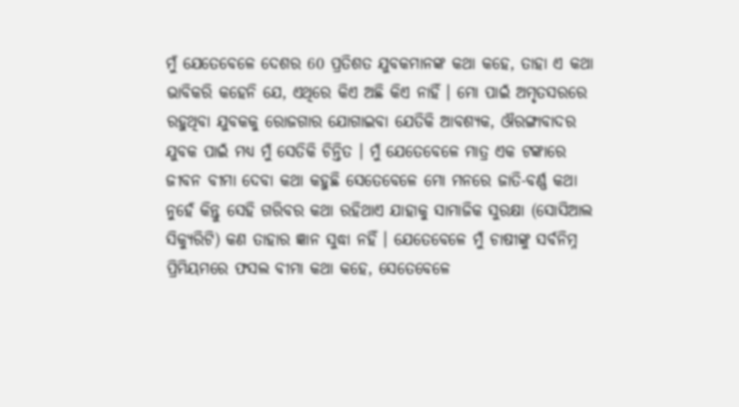ମୁଁ ଯେତେବେଳେ ଦେଶର 60 ପ୍ରତିଶତ ଯୁବକମାନଙ୍କ କଥା କହେ, ତାହା ଏ କଥା ଭାବିକରି କହେନି ଯେ, ଏଥିରେ କିଏ ଅଛି କିଏ ନାହିଁ । ମୋ ପାଇଁ ଅମୃତସରରେ ରହୁଥିବା ଯୁବକକୁ ରୋଜଗାର ଯୋଗାଇବା ଯେତିକି ଆବଶ୍ୟକ, ଔରଙ୍ଗାବାଦର ଯୁବକ ପାଇଁ ମଧ୍ୟ ମୁଁ ସେତିକି ଚିନ୍ତିତ । ମୁଁ ଯେତେବେଳେ ମାତ୍ର ଏକ ଟଙ୍କାରେ ଜୀବନ ବୀମା ଦେବା କଥା କହୁଛି ସେତେବେଳେ ମୋ ମନରେ ଜାତି-ବର୍ଣ୍ଣ କଥା ନୁହେଁ କିନ୍ତୁ ସେହି ଗରିବର କଥା ରହିଥାଏ ଯାହାକୁ ସାମାଜିକ ସୁରକ୍ଷା (ସୋସିଆଲ ସିକ୍ୟୁରିଟି) କଣ ତାହାର ଜ୍ଞାନ ସୁଦ୍ଧା ନହିଁ । ଯେତେବେଳେ ମୁଁ ଚାଷୀଙ୍କୁ ସର୍ବନିମ୍ନ ପ୍ରିମିୟମରେ ଫସଲ ବୀମା କଥା କହେ, ସେତେବେଳେ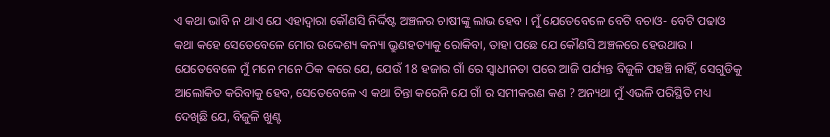ଏ କଥା ଭାବି ନ ଥାଏ ଯେ ଏହାଦ୍ୱାରା କୌଣସି ନିର୍ଦ୍ଦିଷ୍ଟ ଅଞ୍ଚଳର ଚାଷୀଙ୍କୁ ଲାଭ ହେବ । ମୁଁ ଯେତେବେଳେ ବେଟି ବଚାଓ- ବେଟି ପଢାଓ କଥା କହେ ସେତେବେଳେ ମୋର ଉଦ୍ଦେଶ୍ୟ କନ୍ୟା ଭ୍ରୁଣହତ୍ୟାକୁ ରୋକିବା, ତାହା ପଛେ ଯେ କୌଣସି ଅଞ୍ଚଳରେ ହେଉଥାଉ । ଯେତେବେଳେ ମୁଁ ମନେ ମନେ ଠିକ କରେ ଯେ, ଯେଉଁ 18 ହଜାର ଗାଁ ରେ ସ୍ୱାଧୀନତା ପରେ ଆଜି ପର୍ଯ୍ୟନ୍ତ ବିଜୁଳି ପହଞ୍ଚି ନାହିଁ, ସେଗୁଡିକୁ ଆଲୋକିତ କରିବାକୁ ହେବ, ସେତେବେଳେ ଏ କଥା ଚିନ୍ତା କରେନି ଯେ ଗାଁ ର ସମୀକରଣ କଣ ? ଅନ୍ୟଥା ମୁଁ ଏଭଳି ପରିସ୍ଥିତି ମଧ୍ୟ ଦେଖିଛି ଯେ, ବିଜୁଳି ଖୁଣ୍ଟ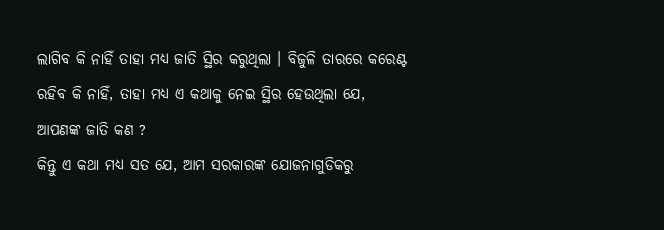ଲାଗିବ କି ନାହିଁ ତାହା ମଧ୍ୟ ଜାତି ସ୍ଥିର କରୁଥିଲା । ବିଜୁଳି ତାରରେ କରେଣ୍ଟ ରହିବ କି ନାହିଁ, ତାହା ମଧ୍ୟ ଏ କଥାକୁ ନେଇ ସ୍ଥିର ହେଉଥିଲା ଯେ, ଆପଣଙ୍କ ଜାତି କଣ ?
କିନ୍ତୁ ଏ କଥା ମଧ୍ୟ ସତ ଯେ, ଆମ ସରକାରଙ୍କ ଯୋଜନାଗୁଡିକରୁ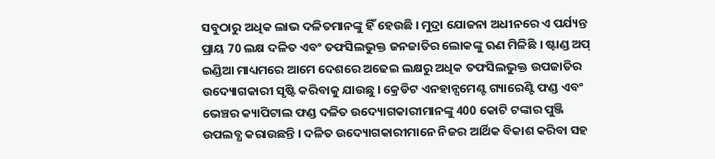ସବୁଠାରୁ ଅଧିକ ଲାଭ ଦଳିତମାନଙ୍କୁ ହିଁ ହେଉଛି । ମୁଦ୍ରା ଯୋଜନା ଅଧୀନରେ ଏ ପର୍ଯ୍ୟନ୍ତ ପ୍ରାୟ 70 ଲକ୍ଷ ଦଳିତ ଏବଂ ତଫସିଲଭୁକ୍ତ ଜନଜାତିର ଲୋକଙ୍କୁ ଋଣ ମିଳିଛି । ଷ୍ଟାଣ୍ଡ ଅପ୍ ଇଣ୍ଡିଆ ମାଧ୍ୟମରେ ଆମେ ଦେଶରେ ଅଢେଇ ଲକ୍ଷରୁ ଅଧିକ ତଫସିଲଭୁକ୍ତ ଉପଜାତିର ଉଦ୍ୟୋଗକାରୀ ସୃଷ୍ଟି କରିବାକୁ ଯାଉଛୁ । କ୍ରେଡିଟ ଏନହାନ୍ସମେଣ୍ଟ ଗ୍ୟାରେଣ୍ଟି ଫଣ୍ଡ ଏବଂ ଭେଞ୍ଚର କ୍ୟାପିଟାଲ ଫଣ୍ଡ ଦଳିତ ଉଦ୍ୟୋଗକାରୀମାନଙ୍କୁ 400 କୋଟି ଟଙ୍କାର ପୁଞ୍ଜି ଉପଲବ୍ଧ କରାଉଛନ୍ତି । ଦଳିତ ଉଦ୍ୟୋଗକାରୀମାନେ ନିଜର ଆର୍ଥିକ ବିକାଶ କରିବା ସହ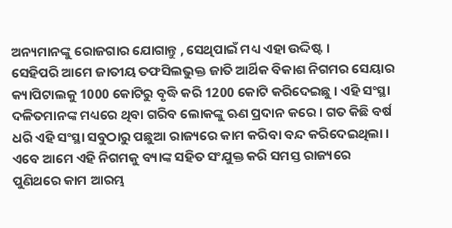ଅନ୍ୟମାନଙ୍କୁ ରୋଜଗାର ଯୋଗାନ୍ତୁ , ସେଥିପାଇଁ ମଧ୍ୟ ଏହା ଉଦ୍ଦିଷ୍ଟ ।
ସେହିପରି ଆମେ ଜାତୀୟ ତଫସିଲଭୁକ୍ତ ଜାତି ଆର୍ଥିକ ବିକାଶ ନିଗମର ସେୟାର କ୍ୟାପିଟାଲକୁ 1000 କୋଟିରୁ ବୃଦ୍ଧି କରି 1200 କୋଟି କରିଦେଇଛୁ । ଏହି ସଂସ୍ଥା ଦଳିତମାନଙ୍କ ମଧ୍ୟରେ ଥିବା ଗରିବ ଲୋକଙ୍କୁ ଋଣ ପ୍ରଦାନ କରେ । ଗତ କିଛି ବର୍ଷ ଧରି ଏହି ସଂସ୍ଥା ସବୁଠାରୁ ପଛୁଆ ରାଜ୍ୟରେ କାମ କରିବା ବନ୍ଦ କରିଦେଇଥିଲା । ଏବେ ଆମେ ଏହି ନିଗମକୁ ବ୍ୟାଙ୍କ ସହିତ ସଂଯୁକ୍ତ କରି ସମସ୍ତ ରାଜ୍ୟରେ ପୁଣିଥରେ କାମ ଆରମ୍ଭ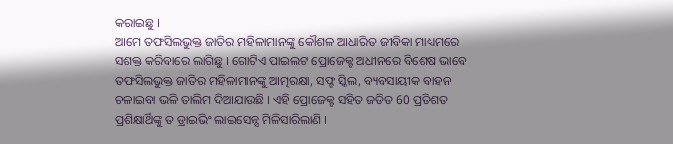କରାଇଛୁ ।
ଆମେ ତଫସିଲଭୁକ୍ତ ଜାତିର ମହିଳାମାନଙ୍କୁ କୌଶଳ ଆଧାରିତ ଜୀବିକା ମାଧ୍ୟମରେ ସଶକ୍ତ କରିବାରେ ଲାଗିଛୁ । ଗୋଟିଏ ପାଇଲଟ ପ୍ରୋଜେକ୍ଟ ଅଧୀନରେ ବିଶେଷ ଭାବେ ତଫସିଲଭୁକ୍ତ ଜାତିର ମହିଳାମାନଙ୍କୁ ଆତ୍ମରକ୍ଷା, ସଫ୍ଟ ସ୍କିଲ, ବ୍ୟବସାୟୀକ ବାହନ ଚଳାଇବା ଭଳି ତାଲିମ ଦିଆଯାଉଛି । ଏହି ପ୍ରୋଜେକ୍ଟ ସହିତ ଜଡିତ 60 ପ୍ରତିଶତ ପ୍ରଶିକ୍ଷାର୍ଥିଙ୍କୁ ତ ଡ୍ରାଇଭିଂ ଲାଇସେନ୍ସ ମିଳିସାରିଲାଣି ।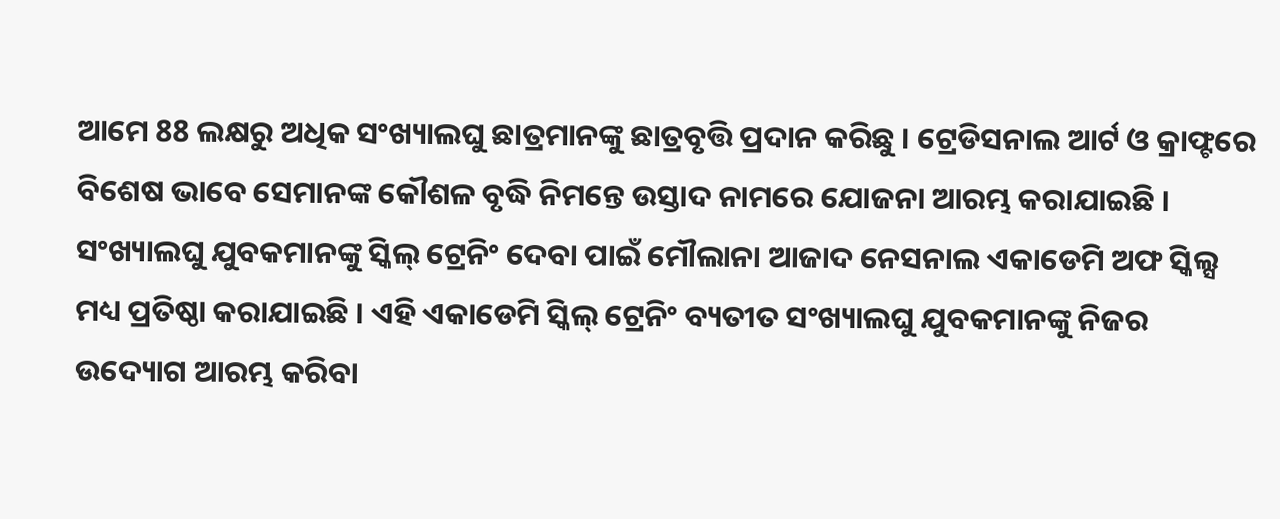ଆମେ 88 ଲକ୍ଷରୁ ଅଧିକ ସଂଖ୍ୟାଲଘୁ ଛାତ୍ରମାନଙ୍କୁ ଛାତ୍ରବୃତ୍ତି ପ୍ରଦାନ କରିଛୁ । ଟ୍ରେଡିସନାଲ ଆର୍ଟ ଓ କ୍ରାଫ୍ଟରେ ବିଶେଷ ଭାବେ ସେମାନଙ୍କ କୌଶଳ ବୃଦ୍ଧି ନିମନ୍ତେ ଉସ୍ତାଦ ନାମରେ ଯୋଜନା ଆରମ୍ଭ କରାଯାଇଛି । ସଂଖ୍ୟାଲଘୁ ଯୁବକମାନଙ୍କୁ ସ୍କିଲ୍ ଟ୍ରେନିଂ ଦେବା ପାଇଁ ମୌଲାନା ଆଜାଦ ନେସନାଲ ଏକାଡେମି ଅଫ ସ୍କିଲ୍ସ ମଧ୍ୟ ପ୍ରତିଷ୍ଠା କରାଯାଇଛି । ଏହି ଏକାଡେମି ସ୍କିଲ୍ ଟ୍ରେନିଂ ବ୍ୟତୀତ ସଂଖ୍ୟାଲଘୁ ଯୁବକମାନଙ୍କୁ ନିଜର ଉଦ୍ୟୋଗ ଆରମ୍ଭ କରିବା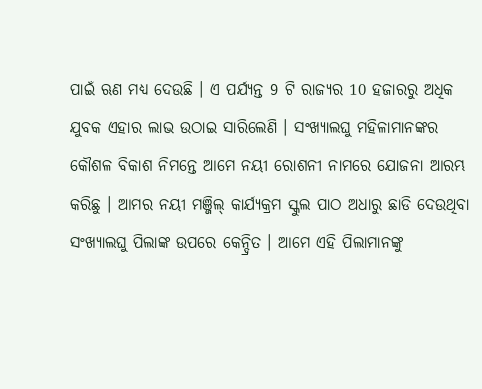ପାଇଁ ଋଣ ମଧ୍ୟ ଦେଉଛି । ଏ ପର୍ଯ୍ୟନ୍ତ 9 ଟି ରାଜ୍ୟର 10 ହଜାରରୁ ଅଧିକ ଯୁବକ ଏହାର ଲାଭ ଉଠାଇ ସାରିଲେଣି । ସଂଖ୍ୟାଲଘୁ ମହିଳାମାନଙ୍କର କୌଶଳ ବିକାଶ ନିମନ୍ତେ ଆମେ ନୟୀ ରୋଶନୀ ନାମରେ ଯୋଜନା ଆରମ୍ଭ କରିଛୁ । ଆମର ନୟୀ ମଞ୍ଜିଲ୍ କାର୍ଯ୍ୟକ୍ରମ ସ୍କୁଲ ପାଠ ଅଧାରୁ ଛାଡି ଦେଉଥିବା ସଂଖ୍ୟାଲଘୁ ପିଲାଙ୍କ ଉପରେ କେନ୍ଦ୍ରିତ । ଆମେ ଏହି ପିଲାମାନଙ୍କୁ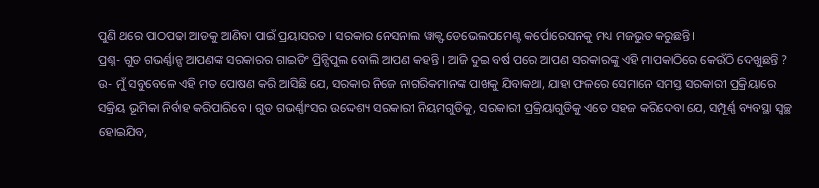ପୁଣି ଥରେ ପାଠପଢା ଆଡକୁ ଆଣିବା ପାଇଁ ପ୍ରୟାସରତ । ସରକାର ନେସନାଲ ୱାକ୍ଫ ଡେଭେଲପମେଣ୍ଟ କର୍ପୋରେସନକୁ ମଧ୍ୟ ମଜଭୁତ କରୁଛନ୍ତି।
ପ୍ରଶ୍ନ- ଗୁଡ ଗଭର୍ଣ୍ଣାନ୍ସ ଆପଣଙ୍କ ସରକାରର ଗାଇଡିଂ ପ୍ରିନ୍ସିପୁଲ ବୋଲି ଆପଣ କହନ୍ତି । ଆଜି ଦୁଇ ବର୍ଷ ପରେ ଆପଣ ସରକାରଙ୍କୁ ଏହି ମାପକାଠିରେ କେଉଁଠି ଦେଖୁଛନ୍ତି ?
ଉ- ମୁଁ ସବୁବେଳେ ଏହି ମତ ପୋଷଣ କରି ଆସିଛି ଯେ, ସରକାର ନିଜେ ନାଗରିକମାନଙ୍କ ପାଖକୁ ଯିବାକଥା, ଯାହା ଫଳରେ ସେମାନେ ସମସ୍ତ ସରକାରୀ ପ୍ରକ୍ରିୟାରେ ସକ୍ରିୟ ଭୂମିକା ନିର୍ବାହ କରିପାରିବେ । ଗୁଡ ଗଭର୍ଣ୍ଣାଂସର ଉଦ୍ଦେଶ୍ୟ ସରକାରୀ ନିୟମଗୁଡିକୁ, ସରକାରୀ ପ୍ରକ୍ରିୟାଗୁଡିକୁ ଏତେ ସହଜ କରିଦେବା ଯେ, ସମ୍ପୂର୍ଣ୍ଣ ବ୍ୟବସ୍ଥା ସ୍ୱଚ୍ଛ ହୋଇଯିବ,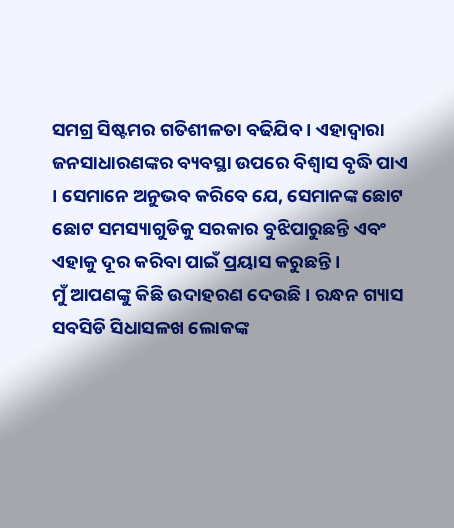ସମଗ୍ର ସିଷ୍ଟମର ଗତିଶୀଳତା ବଢିଯିବ । ଏହାଦ୍ୱାରା ଜନସାଧାରଣଙ୍କର ବ୍ୟବସ୍ଥା ଉପରେ ବିଶ୍ୱାସ ବୃଦ୍ଧି ପାଏ । ସେମାନେ ଅନୁଭବ କରିବେ ଯେ, ସେମାନଙ୍କ ଛୋଟ ଛୋଟ ସମସ୍ୟାଗୁଡିକୁ ସରକାର ବୁଝିପାରୁଛନ୍ତି ଏବଂ ଏହାକୁ ଦୂର କରିବା ପାଇଁ ପ୍ରୟାସ କରୁଛନ୍ତି ।
ମୁଁ ଆପଣଙ୍କୁ କିଛି ଉଦାହରଣ ଦେଉଛି । ରନ୍ଧନ ଗ୍ୟାସ ସବସିଡି ସିଧାସଳଖ ଲୋକଙ୍କ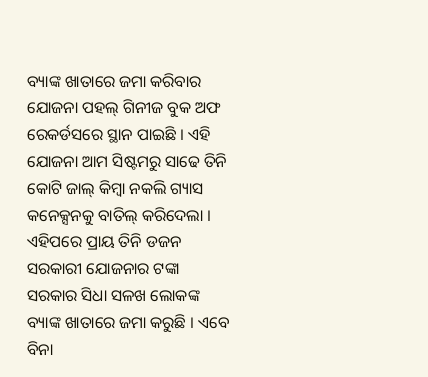ବ୍ୟାଙ୍କ ଖାତାରେ ଜମା କରିବାର ଯୋଜନା ପହଲ୍ ଗିନୀଜ ବୁକ ଅଫ ରେକର୍ଡସରେ ସ୍ଥାନ ପାଇଛି । ଏହି ଯୋଜନା ଆମ ସିଷ୍ଟମରୁ ସାଢେ ତିନି କୋଟି ଜାଲ୍ କିମ୍ବା ନକଲି ଗ୍ୟାସ କନେକ୍ସନକୁ ବାତିଲ୍ କରିଦେଲା । ଏହିପରେ ପ୍ରାୟ ତିନି ଡଜନ ସରକାରୀ ଯୋଜନାର ଟଙ୍କା ସରକାର ସିଧା ସଳଖ ଲୋକଙ୍କ ବ୍ୟାଙ୍କ ଖାତାରେ ଜମା କରୁଛି । ଏବେ ବିନା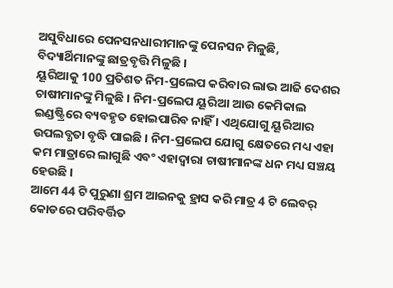ଅସୁବିଧାରେ ପେନସନଧାରୀମାନଙ୍କୁ ପେନସନ ମିଳୁଛି, ବିଦ୍ୟାର୍ଥିମାନଙ୍କୁ ଛାତ୍ରବୃତ୍ତି ମିଳୁଛି ।
ୟୂରିଆକୁ 100 ପ୍ରତିଶତ ନିମ-ପ୍ରଲେପ କରିବାର ଲାଭ ଆଜି ଦେଶର ଚାଷୀମାନଙ୍କୁ ମିଳୁଛି । ନିମ-ପ୍ରଲେପ ୟୂରିଆ ଆଉ କେମିକାଲ ଇଣ୍ଡଷ୍ଟ୍ରିରେ ବ୍ୟବହୃତ ହୋଇପାରିବ ନାହିଁ । ଏଥିଯୋଗୁ ୟୂରିଆର ଉପଲବ୍ଧତା ବୃଦ୍ଧି ପାଇଛି । ନିମ-ପ୍ରଲେପ ଯୋଗୁ କ୍ଷେତରେ ମଧ୍ୟ ଏହା କମ ମାତ୍ରାରେ ଲାଗୁଛି ଏବଂ ଏହାଦ୍ୱାରା ଚାଷୀମାନଙ୍କ ଧନ ମଧ୍ୟ ସଞ୍ଚୟ ହେଉଛି ।
ଆମେ 44 ଟି ପୁରୁଣା ଶ୍ରମ ଆଇନକୁ ହ୍ରାସ କରି ମାତ୍ର 4 ଟି ଲେବର୍ କୋଡରେ ପରିବର୍ତ୍ତିତ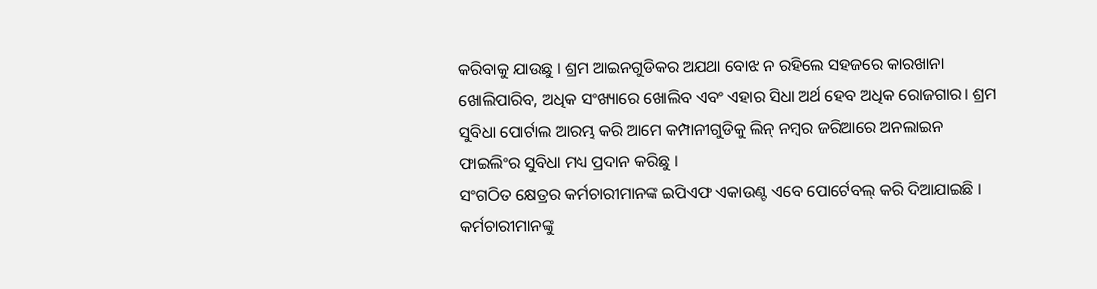କରିବାକୁ ଯାଉଛୁ । ଶ୍ରମ ଆଇନଗୁଡିକର ଅଯଥା ବୋଝ ନ ରହିଲେ ସହଜରେ କାରଖାନା ଖୋଲିପାରିବ, ଅଧିକ ସଂଖ୍ୟାରେ ଖୋଲିବ ଏବଂ ଏହାର ସିଧା ଅର୍ଥ ହେବ ଅଧିକ ରୋଜଗାର। ଶ୍ରମ ସୁବିଧା ପୋର୍ଟାଲ ଆରମ୍ଭ କରି ଆମେ କମ୍ପାନୀଗୁଡିକୁ ଲିନ୍ ନମ୍ବର ଜରିଆରେ ଅନଲାଇନ ଫାଇଲିଂର ସୁବିଧା ମଧ୍ୟ ପ୍ରଦାନ କରିଛୁ ।
ସଂଗଠିତ କ୍ଷେତ୍ରର କର୍ମଚାରୀମାନଙ୍କ ଇପିଏଫ ଏକାଉଣ୍ଟ ଏବେ ପୋର୍ଟେବଲ୍ କରି ଦିଆଯାଇଛି । କର୍ମଚାରୀମାନଙ୍କୁ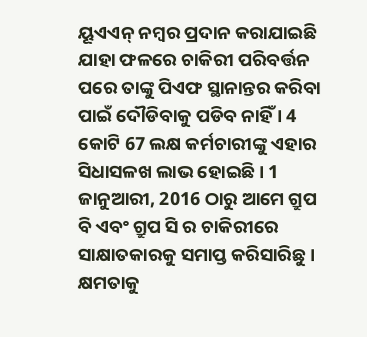ୟୂଏଏନ୍ ନମ୍ବର ପ୍ରଦାନ କରାଯାଇଛି ଯାହା ଫଳରେ ଚାକିରୀ ପରିବର୍ତ୍ତନ ପରେ ତାଙ୍କୁ ପିଏଫ ସ୍ଥାନାନ୍ତର କରିବା ପାଇଁ ଦୌଡିବାକୁ ପଡିବ ନାହିଁ । 4 କୋଟି 67 ଲକ୍ଷ କର୍ମଚାରୀଙ୍କୁ ଏହାର ସିଧାସଳଖ ଲାଭ ହୋଇଛି । 1 ଜାନୁଆରୀ, 2016 ଠାରୁ ଆମେ ଗ୍ରୁପ ବି ଏବଂ ଗ୍ରୁପ ସି ର ଚାକିରୀରେ ସାକ୍ଷାତକାରକୁ ସମାପ୍ତ କରିସାରିଛୁ ।
କ୍ଷମତାକୁ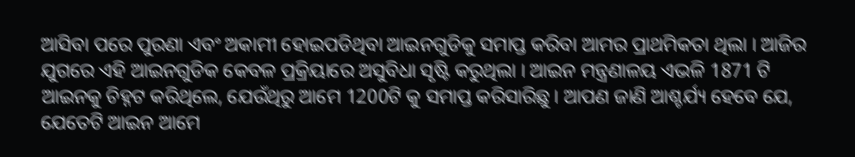ଆସିବା ପରେ ପୁରଣା ଏବଂ ଅକାମୀ ହୋଇପଡିଥିବା ଆଇନଗୁଡିକୁ ସମାପ୍ତ କରିବା ଆମର ପ୍ରାଥମିକତା ଥିଲା । ଆଜିର ଯୁଗରେ ଏହି ଆଇନଗୁଡିକ କେବଳ ପ୍ରକ୍ରିୟାରେ ଅସୁବିଧା ସୃଷ୍ଟି କରୁଥିଲା । ଆଇନ ମନ୍ତ୍ରଣାଳୟ ଏଭଳି 1871 ଟି ଆଇନକୁ ଚିହ୍ନଟ କରିଥିଲେ, ଯେଉଁଥିରୁ ଆମେ 1200ଟି କୁ ସମାପ୍ତ କରିସାରିଛୁ । ଆପଣ ଜାଣି ଆଶ୍ଚର୍ଯ୍ୟ ହେବେ ଯେ, ଯେତେଟି ଆଇନ ଆମେ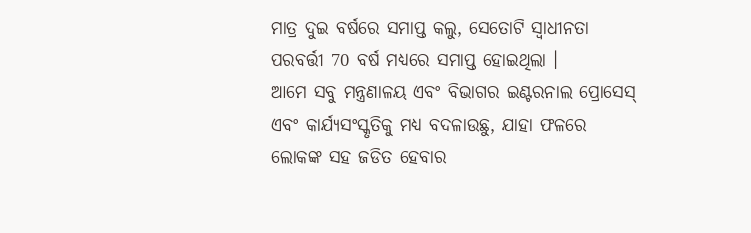ମାତ୍ର ଦୁଇ ବର୍ଷରେ ସମାପ୍ତ କଲୁ, ସେତୋଟି ସ୍ୱାଧୀନତା ପରବର୍ତ୍ତୀ 70 ବର୍ଷ ମଧ୍ୟରେ ସମାପ୍ତ ହୋଇଥିଲା ।
ଆମେ ସବୁ ମନ୍ତ୍ରଣାଳୟ ଏବଂ ବିଭାଗର ଇଣ୍ଟରନାଲ ପ୍ରୋସେସ୍ ଏବଂ କାର୍ଯ୍ୟସଂସ୍କୃତିକୁ ମଧ୍ୟ ବଦଳାଉଛୁ, ଯାହା ଫଳରେ ଲୋକଙ୍କ ସହ ଜଡିତ ହେବାର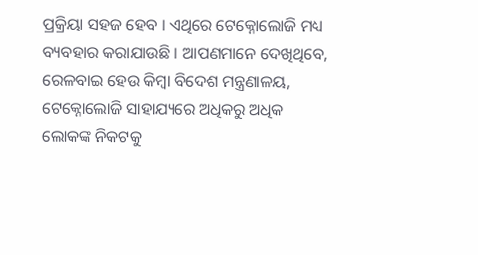ପ୍ରକ୍ରିୟା ସହଜ ହେବ । ଏଥିରେ ଟେକ୍ନୋଲୋଜି ମଧ୍ୟ ବ୍ୟବହାର କରାଯାଉଛି । ଆପଣମାନେ ଦେଖିଥିବେ, ରେଳବାଇ ହେଉ କିମ୍ବା ବିଦେଶ ମନ୍ତ୍ରଣାଳୟ, ଟେକ୍ନୋଲୋଜି ସାହାଯ୍ୟରେ ଅଧିକରୁ ଅଧିକ ଲୋକଙ୍କ ନିକଟକୁ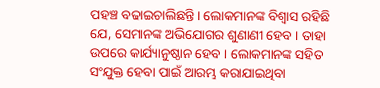ପହଞ୍ଚ ବଢାଇଚାଲିଛନ୍ତି। ଲୋକମାନଙ୍କ ବିଶ୍ୱାସ ରହିଛି ଯେ, ସେମାନଙ୍କ ଅଭିଯୋଗର ଶୁଣାଣୀ ହେବ । ତାହା ଉପରେ କାର୍ଯ୍ୟାନୁଷ୍ଠାନ ହେବ । ଲୋକମାନଙ୍କ ସହିତ ସଂଯୁକ୍ତ ହେବା ପାଇଁ ଆରମ୍ଭ କରାଯାଇଥିବା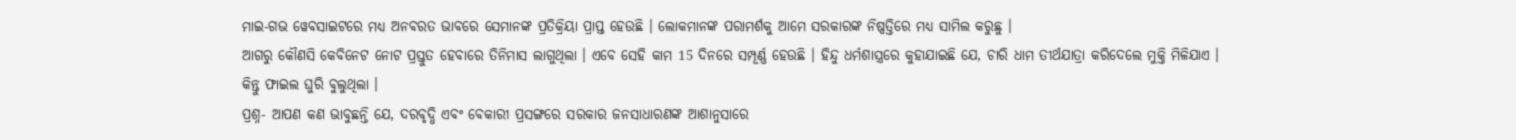ମାଇ-ଗଭ ୱେବସାଇଟରେ ମଧ୍ୟ ଅନବରତ ଭାବରେ ସେମାନଙ୍କ ପ୍ରତିକ୍ରିୟା ପ୍ରାପ୍ତ ହେଉଛି । ଲୋକମାନଙ୍କ ପରାମର୍ଶକୁ ଆମେ ସରକାରଙ୍କ ନିଷ୍ପତ୍ତିରେ ମଧ୍ୟ ସାମିଲ କରୁଛୁ ।
ଆଗରୁ କୌଣସି କେବିନେଟ ନୋଟ ପ୍ରସ୍ତୁତ ହେବାରେ ତିନିମାସ ଲାଗୁଥିଲା । ଏବେ ସେହି କାମ 15 ଦିନରେ ସମ୍ପୂର୍ଣ୍ଣ ହେଉଛି । ହିନ୍ଦୁ ଧର୍ମଶାସ୍ତ୍ରରେ କୁହାଯାଇଛି ଯେ, ଚାରି ଧାମ ତୀର୍ଥଯାତ୍ରା କରିଦେଲେ ମୁକ୍ତି ମିଳିଯାଏ । କିନ୍ତୁ ଫାଇଲ ଘୁରି ବୁଲୁଥିଲା ।
ପ୍ରଶ୍ନ- ଆପଣ କଣ ଭାବୁଛନ୍ତି ଯେ, ଦରବୃଦ୍ଧି ଏବଂ ବେକାରୀ ପ୍ରସଙ୍ଗରେ ସରକାର ଜନସାଧାରଣଙ୍କ ଆଶାନୁସାରେ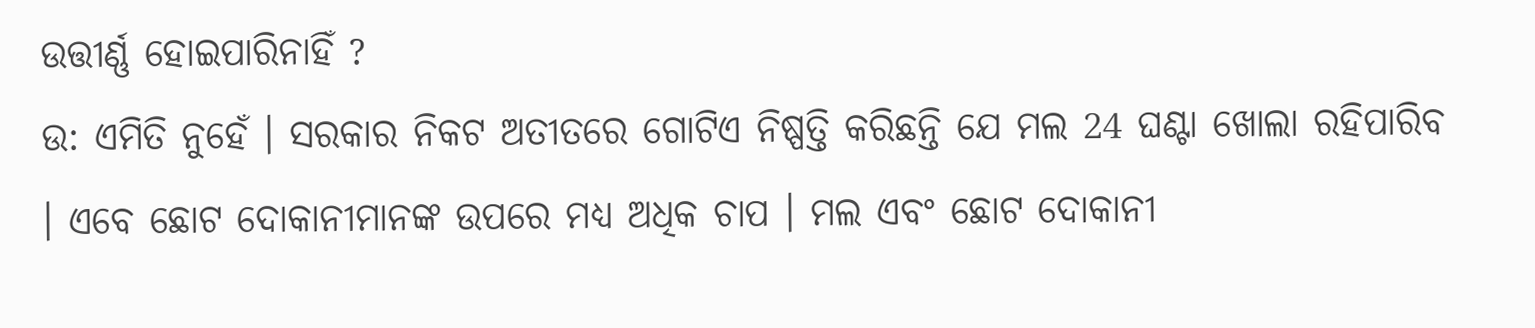ଉତ୍ତୀର୍ଣ୍ଣ ହୋଇପାରିନାହିଁ ?
ଉ: ଏମିତି ନୁହେଁ । ସରକାର ନିକଟ ଅତୀତରେ ଗୋଟିଏ ନିଷ୍ପତ୍ତି କରିଛନ୍ତି ଯେ ମଲ 24 ଘଣ୍ଟା ଖୋଲା ରହିପାରିବ । ଏବେ ଛୋଟ ଦୋକାନୀମାନଙ୍କ ଉପରେ ମଧ୍ୟ ଅଧିକ ଚାପ । ମଲ ଏବଂ ଛୋଟ ଦୋକାନୀ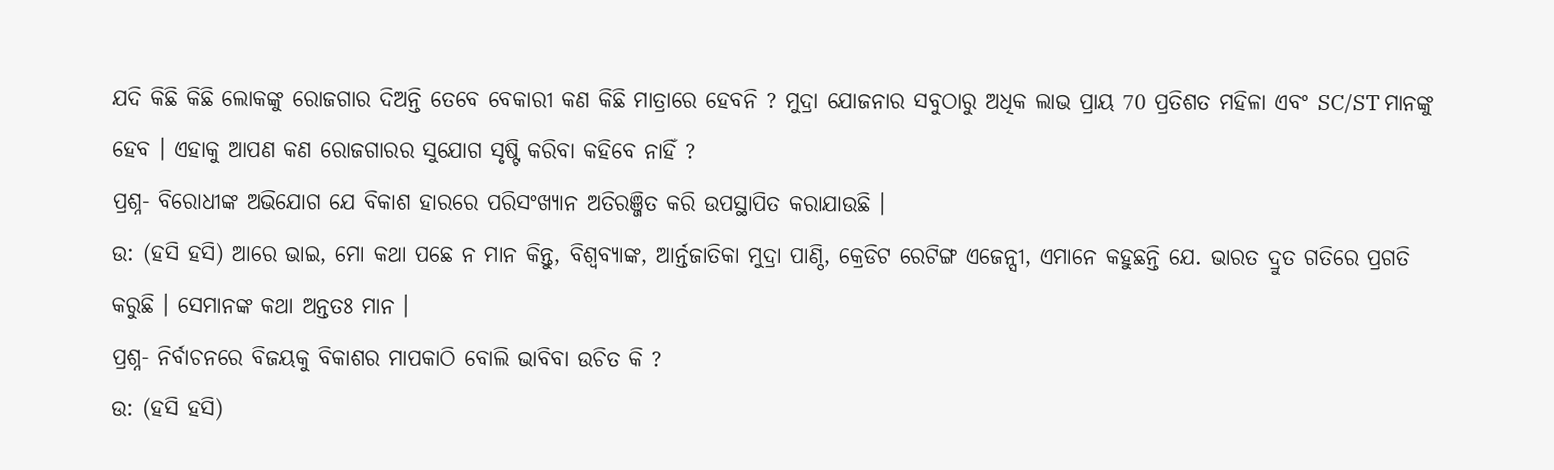ଯଦି କିଛି କିଛି ଲୋକଙ୍କୁ ରୋଜଗାର ଦିଅନ୍ତି ତେବେ ବେକାରୀ କଣ କିଛି ମାତ୍ରାରେ ହେବନି ? ମୁଦ୍ରା ଯୋଜନାର ସବୁଠାରୁ ଅଧିକ ଲାଭ ପ୍ରାୟ 70 ପ୍ରତିଶତ ମହିଳା ଏବଂ SC/ST ମାନଙ୍କୁ ହେବ । ଏହାକୁ ଆପଣ କଣ ରୋଜଗାରର ସୁଯୋଗ ସୃଷ୍ଟି କରିବା କହିବେ ନାହିଁ ?
ପ୍ରଶ୍ନ- ବିରୋଧୀଙ୍କ ଅଭିଯୋଗ ଯେ ବିକାଶ ହାରରେ ପରିସଂଖ୍ୟାନ ଅତିରଞ୍ଜିତ କରି ଉପସ୍ଥାପିତ କରାଯାଉଛି ।
ଉ: (ହସି ହସି) ଆରେ ଭାଇ, ମୋ କଥା ପଛେ ନ ମାନ କିନ୍ତୁ, ବିଶ୍ଵବ୍ୟାଙ୍କ, ଆର୍ନ୍ତଜାତିକା ମୁଦ୍ରା ପାଣ୍ଠି, କ୍ରେଡିଟ ରେଟିଙ୍ଗ ଏଜେନ୍ସୀ, ଏମାନେ କହୁଛନ୍ତି ଯେ. ଭାରତ ଦ୍ରୁତ ଗତିରେ ପ୍ରଗତି କରୁଛି । ସେମାନଙ୍କ କଥା ଅନ୍ତତଃ ମାନ ।
ପ୍ରଶ୍ନ- ନିର୍ବାଚନରେ ବିଜୟକୁ ବିକାଶର ମାପକାଠି ବୋଲି ଭାବିବା ଉଚିତ କି ?
ଉ: (ହସି ହସି)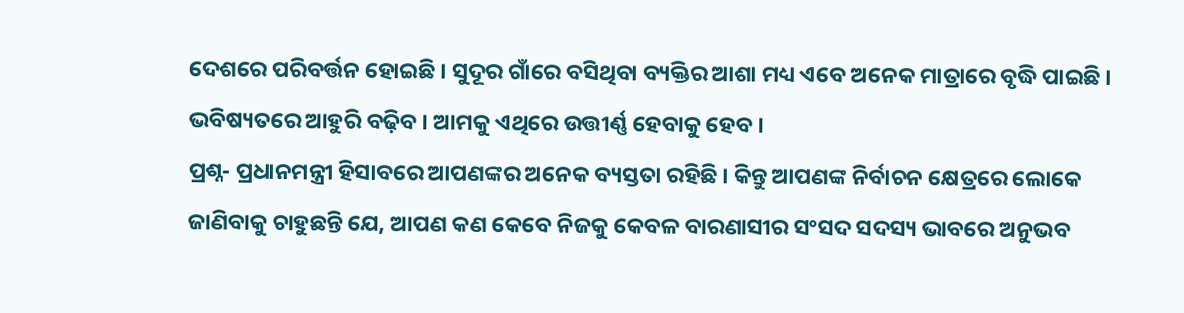ଦେଶରେ ପରିବର୍ତ୍ତନ ହୋଇଛି । ସୁଦୂର ଗାଁରେ ବସିଥିବା ବ୍ୟକ୍ତିର ଆଶା ମଧ୍ୟ ଏବେ ଅନେକ ମାତ୍ରାରେ ବୃଦ୍ଧି ପାଇଛି । ଭବିଷ୍ୟତରେ ଆହୁରି ବଢ଼ିବ । ଆମକୁ ଏଥିରେ ଉତ୍ତୀର୍ଣ୍ଣ ହେବାକୁ ହେବ ।
ପ୍ରଶ୍ନ- ପ୍ରଧାନମନ୍ତ୍ରୀ ହିସାବରେ ଆପଣଙ୍କର ଅନେକ ବ୍ୟସ୍ତତା ରହିଛି । କିନ୍ତୁ ଆପଣଙ୍କ ନିର୍ବାଚନ କ୍ଷେତ୍ରରେ ଲୋକେ ଜାଣିବାକୁ ଚାହୁଛନ୍ତି ଯେ, ଆପଣ କଣ କେବେ ନିଜକୁ କେବଳ ବାରଣାସୀର ସଂସଦ ସଦସ୍ୟ ଭାବରେ ଅନୁଭବ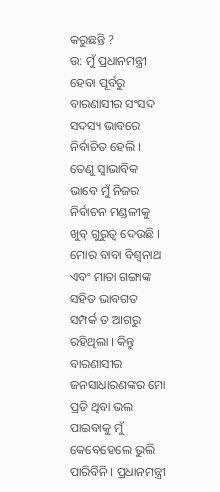କରୁଛନ୍ତି ?
ଉ: ମୁଁ ପ୍ରଧାନମନ୍ତ୍ରୀ ହେବା ପୂର୍ବରୁ ବାରଣାସୀର ସଂସଦ ସଦସ୍ୟ ଭାବରେ ନିର୍ବାଚିତ ହେଲି । ତେଣୁ ସ୍ୱାଭାବିକ ଭାବେ ମୁଁ ନିଜର ନିର୍ବାଚନ ମଣ୍ଡଳୀକୁ ଖୁବ୍ ଗୁରୁତ୍ୱ ଦେଉଛି । ମୋର ବାବା ବିଶ୍ୱନାଥ ଏବଂ ମାତା ଗଙ୍ଗାଙ୍କ ସହିତ ଭାବଗତ ସମ୍ପର୍କ ତ ଆଗରୁ ରହିଥିଲା । କିନ୍ତୁ ବାରଣାସୀର ଜନସାଧାରଣଙ୍କର ମୋ ପ୍ରତି ଥିବା ଭଲ ପାଇବାକୁ ମୁଁ କେବେହେଲେ ଭୁଲି ପାରିବିନି । ପ୍ରଧାନମନ୍ତ୍ରୀ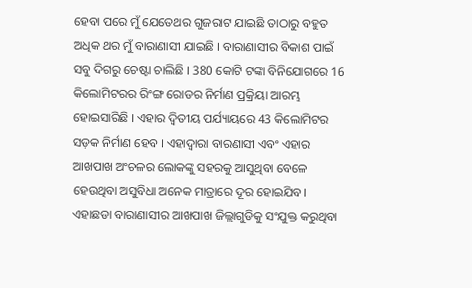ହେବା ପରେ ମୁଁ ଯେତେଥର ଗୁଜରାଟ ଯାଇଛି ତାଠାରୁ ବହୁତ ଅଧିକ ଥର ମୁଁ ବାରାଣାସୀ ଯାଇଛି । ବାରାଣାସୀର ବିକାଶ ପାଇଁ ସବୁ ଦିଗରୁ ଚେଷ୍ଟା ଚାଲିଛି । 380 କୋଟି ଟଙ୍କା ବିନିଯୋଗରେ 16 କିଲୋମିଟରର ରିଂଙ୍ଗ ରୋଡର ନିର୍ମାଣ ପ୍ରକ୍ରିୟା ଆରମ୍ଭ ହୋଇସାରିଛି । ଏହାର ଦ୍ୱିତୀୟ ପର୍ଯ୍ୟାୟରେ 43 କିଲୋମିଟର ସଡ଼କ ନିର୍ମାଣ ହେବ । ଏହାଦ୍ୱାରା ବାରଣାସୀ ଏବଂ ଏହାର ଆଖପାଖ ଅଂଚଳର ଲୋକଙ୍କୁ ସହରକୁ ଆସୁଥିବା ବେଳେ ହେଉଥିବା ଅସୁବିଧା ଅନେକ ମାତ୍ରାରେ ଦୂର ହୋଇଯିବ।
ଏହାଛଡା ବାରାଣାସୀର ଆଖପାଖ ଜିଲ୍ଲାଗୁଡିକୁ ସଂଯୁକ୍ତ କରୁଥିବା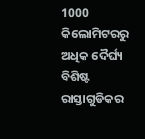1000 କିଲୋମିଟରରୁ ଅଧିକ ଦୈର୍ଘ୍ୟ ବିଶିଷ୍ଟ ରାସ୍ତାଗୁଡିକର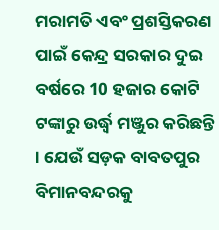ମରାମତି ଏବଂ ପ୍ରଶସ୍ତିକରଣ ପାଇଁ କେନ୍ଦ୍ର ସରକାର ଦୁଇ ବର୍ଷରେ 10 ହଜାର କୋଟି ଟଙ୍କାରୁ ଉର୍ଦ୍ଧ୍ଵ ମଞ୍ଜୁର କରିଛନ୍ତି । ଯେଉଁ ସଡ଼କ ବାବତପୁର ବିମାନବନ୍ଦରକୁ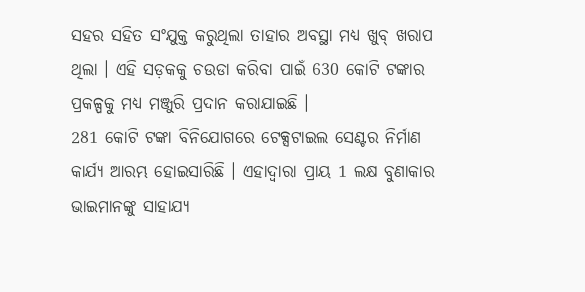ସହର ସହିତ ସଂଯୁକ୍ତ କରୁଥିଲା ତାହାର ଅବସ୍ଥା ମଧ୍ୟ ଖୁବ୍ ଖରାପ ଥିଲା । ଏହି ସଡ଼କକୁ ଚଉଡା କରିବା ପାଇଁ 630 କୋଟି ଟଙ୍କାର ପ୍ରକଳ୍ପକୁ ମଧ୍ୟ ମଞ୍ଜୁରି ପ୍ରଦାନ କରାଯାଇଛି ।
281 କୋଟି ଟଙ୍କା ବିନିଯୋଗରେ ଟେକ୍ସଟାଇଲ ସେଣ୍ଟର ନିର୍ମାଣ କାର୍ଯ୍ୟ ଆରମ୍ଭ ହୋଇସାରିଛି । ଏହାଦ୍ୱାରା ପ୍ରାୟ 1 ଲକ୍ଷ ବୁଣାକାର ଭାଇମାନଙ୍କୁ ସାହାଯ୍ୟ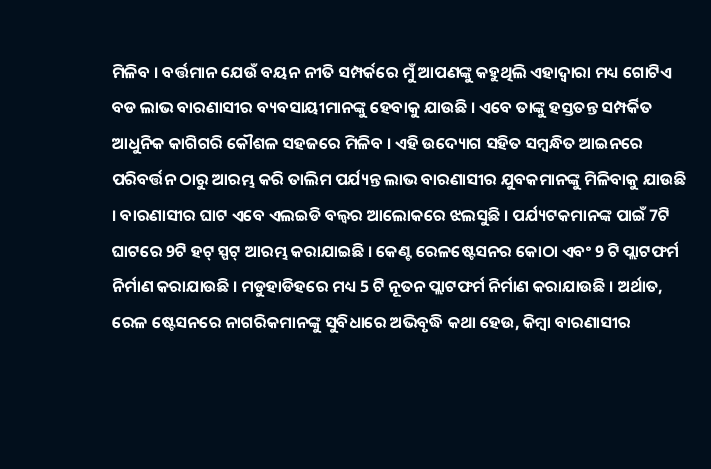ମିଳିବ । ବର୍ତ୍ତମାନ ଯେଉଁ ବୟନ ନୀତି ସମ୍ପର୍କରେ ମୁଁ ଆପଣଙ୍କୁ କହୁଥିଲି ଏହାଦ୍ୱାରା ମଧ୍ୟ ଗୋଟିଏ ବଡ ଲାଭ ବାରଣାସୀର ବ୍ୟବସାୟୀମାନଙ୍କୁ ହେବାକୁ ଯାଉଛି । ଏବେ ତାଙ୍କୁ ହସ୍ତତନ୍ତ ସମ୍ପର୍କିତ ଆଧୁନିକ କାଗିଗରି କୌଶଳ ସହଜରେ ମିଳିବ । ଏହି ଉଦ୍ୟୋଗ ସହିତ ସମ୍ବନ୍ଧିତ ଆଇନରେ ପରିବର୍ତ୍ତନ ଠାରୁ ଆରମ୍ଭ କରି ତାଲିମ ପର୍ଯ୍ୟନ୍ତ ଲାଭ ବାରଣାସୀର ଯୁବକମାନଙ୍କୁ ମିଳିବାକୁ ଯାଉଛି । ବାରଣାସୀର ଘାଟ ଏବେ ଏଲଇଡି ବଲ୍ବର ଆଲୋକରେ ଝଲସୁଛି । ପର୍ଯ୍ୟଟକମାନଙ୍କ ପାଇଁ 7ଟି ଘାଟରେ 9ଟି ହଟ୍ ସ୍ପଟ୍ ଆରମ୍ଭ କରାଯାଇଛି । କେଣ୍ଟ ରେଳଷ୍ଟେସନର କୋଠା ଏବଂ 9 ଟି ପ୍ଲାଟଫର୍ମ ନିର୍ମାଣ କରାଯାଉଛି । ମଡୁହାଡିହରେ ମଧ୍ୟ 5 ଟି ନୂତନ ପ୍ଲାଟଫର୍ମ ନିର୍ମାଣ କରାଯାଉଛି । ଅର୍ଥାତ, ରେଳ ଷ୍ଟେସନରେ ନାଗରିକମାନଙ୍କୁ ସୁବିଧାରେ ଅଭିବୃଦ୍ଧି କଥା ହେଉ, କିମ୍ବା ବାରଣାସୀର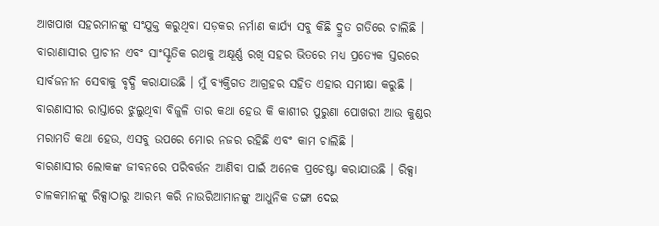ଆଖପାଖ ସହରମାନଙ୍କୁ ସଂଯୁକ୍ତ କରୁଥିବା ସଡ଼କର ନର୍ମାଣ କାର୍ଯ୍ୟ ସବୁ କିଛି ଦ୍ରୁତ ଗତିରେ ଚାଲିଛି । ବାରାଣାସୀର ପ୍ରାଚୀନ ଏବଂ ସାଂସ୍କୃତିକ ରଥକୁ ଅକ୍ଷୂର୍ଣ୍ଣ ରଖି ସହର ଭିତରେ ମଧ୍ୟ ପ୍ରତ୍ୟେକ ସ୍ତରରେ ସାର୍ବଜନୀନ ସେବାକୁ ବୃଦ୍ଧି କରାଯାଉଛି । ମୁଁ ବ୍ୟକ୍ତିଗତ ଆଗ୍ରହର ସହିତ ଏହାର ସମୀକ୍ଷା କରୁଛି । ବାରଣାସୀର ରାସ୍ତାରେ ଝୁଲୁଥିବା ବିଜୁଳି ତାର କଥା ହେଉ କି କାଶୀର ପୁରୁଣା ପୋଖରୀ ଆଉ କୁଣ୍ଡର ମରାମତି କଥା ହେଉ, ଏସବୁ ଉପରେ ମୋର ନଜର ରହିଛି ଏବଂ କାମ ଚାଲିଛି ।
ବାରଣାସୀର ଲୋକଙ୍କ ଜୀବନରେ ପରିବର୍ତ୍ତନ ଆଣିବା ପାଇଁ ଅନେକ ପ୍ରଚେଷ୍ଟା କରାଯାଉଛି । ରିକ୍ସା ଚାଳକମାନଙ୍କୁ ରିକ୍ସାଠାରୁ ଆରମ୍ଭ କରି ନାଉରିଆମାନଙ୍କୁ ଆଧୁନିକ ଡଙ୍ଗା ଦେଇ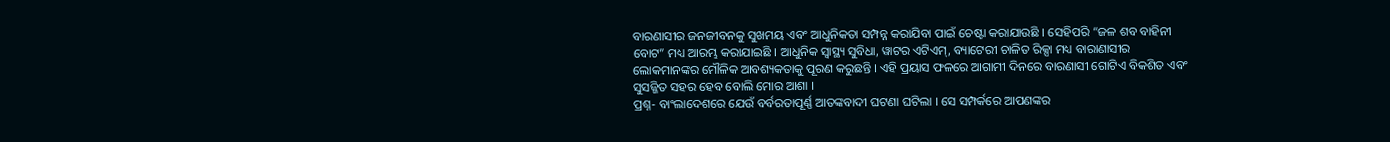ବାରଣାସୀର ଜନଜୀବନକୁ ସୁଖମୟ ଏବଂ ଆଧୁନିକତା ସମ୍ପନ୍ନ କରାଯିବା ପାଇଁ ଚେଷ୍ଟା କରାଯାଉଛି । ସେହିପରି “ଜଳ ଶବ ବାହିନୀ ବୋଟ” ମଧ୍ୟ ଆରମ୍ଭ କରାଯାଇଛି । ଆଧୁନିକ ସ୍ୱାସ୍ଥ୍ୟ ସୁବିଧା, ୱାଟର ଏଟିଏମ୍, ବ୍ୟାଟେରୀ ଚାଳିତ ରିକ୍ସା ମଧ୍ୟ ବାରାଣାସୀର ଲୋକମାନଙ୍କର ମୌଳିକ ଆବଶ୍ୟକତାକୁ ପୂରଣ କରୁଛନ୍ତି । ଏହି ପ୍ରୟାସ ଫଳରେ ଆଗାମୀ ଦିନରେ ବାରଣାସୀ ଗୋଟିଏ ବିକଶିତ ଏବଂ ସୁସଜ୍ଜିତ ସହର ହେବ ବୋଲି ମୋର ଆଶା ।
ପ୍ରଶ୍ନ- ବାଂଲାଦେଶରେ ଯେଉଁ ବର୍ବରତାପୂର୍ଣ୍ଣ ଆତଙ୍କବାଦୀ ଘଟଣା ଘଟିଲା । ସେ ସମ୍ପର୍କରେ ଆପଣଙ୍କର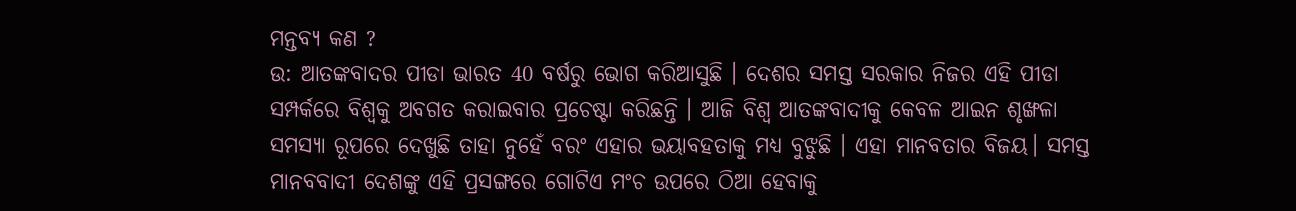ମନ୍ତବ୍ୟ କଣ ?
ଉ: ଆତଙ୍କବାଦର ପୀଡା ଭାରତ 40 ବର୍ଷରୁ ଭୋଗ କରିଆସୁଛି । ଦେଶର ସମସ୍ତ ସରକାର ନିଜର ଏହି ପୀଡା ସମ୍ପର୍କରେ ବିଶ୍ୱକୁ ଅବଗତ କରାଇବାର ପ୍ରଚେଷ୍ଟା କରିଛନ୍ତି । ଆଜି ବିଶ୍ୱ ଆତଙ୍କବାଦୀକୁ କେବଳ ଆଇନ ଶୃଙ୍ଖଳା ସମସ୍ୟା ରୂପରେ ଦେଖୁଛି ତାହା ନୁହେଁ ବରଂ ଏହାର ଭୟାବହତାକୁ ମଧ୍ୟ ବୁଝୁଛି । ଏହା ମାନବତାର ବିଜୟ। ସମସ୍ତ ମାନବବାଦୀ ଦେଶଙ୍କୁ ଏହି ପ୍ରସଙ୍ଗରେ ଗୋଟିଏ ମଂଚ ଉପରେ ଠିଆ ହେବାକୁ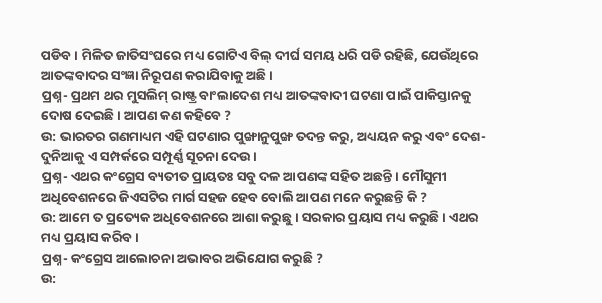ପଡିବ । ମିଳିତ ଜାତିସଂଘରେ ମଧ୍ୟ ଗୋଟିଏ ବିଲ୍ ଦୀର୍ଘ ସମୟ ଧରି ପଡି ରହିଛି, ଯେଉଁଥିରେ ଆତଙ୍କବାଦର ସଂଜ୍ଞା ନିରୂପଣ କରାଯିବାକୁ ଅଛି ।
ପ୍ରଶ୍ନ- ପ୍ରଥମ ଥର ମୁସଲିମ୍ ରାଷ୍ଟ୍ର ବାଂଲାଦେଶ ମଧ୍ୟ ଆତଙ୍କବାଦୀ ଘଟଣା ପାଇଁ ପାକିସ୍ତାନକୁ ଦୋଷ ଦେଇଛି । ଆପଣ କଣ କହିବେ ?
ଉ: ଭାରତର ଗଣମାଧ୍ୟମ ଏହି ଘଟଣାର ପୁଙ୍ଖାନୁପୁଙ୍ଖ ତଦନ୍ତ କରୁ, ଅଧ୍ୟୟନ କରୁ ଏବଂ ଦେଶ-ଦୁନିଆକୁ ଏ ସମ୍ପର୍କରେ ସମ୍ପୂର୍ଣ୍ଣ ସୂଚନା ଦେଉ ।
ପ୍ରଶ୍ନ- ଏଥର କଂଗ୍ରେସ ବ୍ୟତୀତ ପ୍ରାୟତଃ ସବୁ ଦଳ ଆପଣଙ୍କ ସହିତ ଅଛନ୍ତି । ମୌସୁମୀ ଅଧିବେଶନରେ ଜିଏସଟିର ମାର୍ଗ ସହଜ ହେବ ବୋଲି ଆପଣ ମନେ କରୁଛନ୍ତି କି ?
ଉ: ଆମେ ତ ପ୍ରତ୍ୟେକ ଅଧିବେଶନରେ ଆଶା କରୁଛୁ । ସରକାର ପ୍ରୟାସ ମଧ୍ୟ କରୁଛି । ଏଥର ମଧ୍ୟ ପ୍ରୟାସ କରିବ ।
ପ୍ରଶ୍ନ- କଂଗ୍ରେସ ଆଲୋଚନା ଅଭାବର ଅଭିଯୋଗ କରୁଛି ?
ଉ: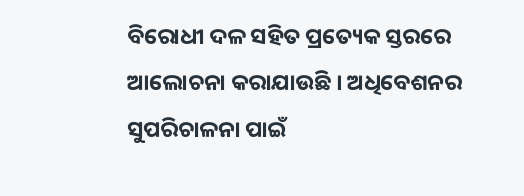ବିରୋଧୀ ଦଳ ସହିତ ପ୍ରତ୍ୟେକ ସ୍ତରରେ ଆଲୋଚନା କରାଯାଉଛି । ଅଧିବେଶନର ସୁପରିଚାଳନା ପାଇଁ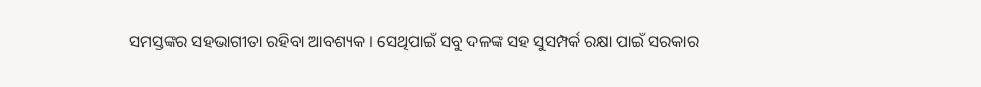ସମସ୍ତଙ୍କର ସହଭାଗୀତା ରହିବା ଆବଶ୍ୟକ । ସେଥିପାଇଁ ସବୁ ଦଳଙ୍କ ସହ ସୁସମ୍ପର୍କ ରକ୍ଷା ପାଇଁ ସରକାର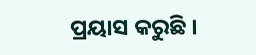ପ୍ରୟାସ କରୁଛି ।